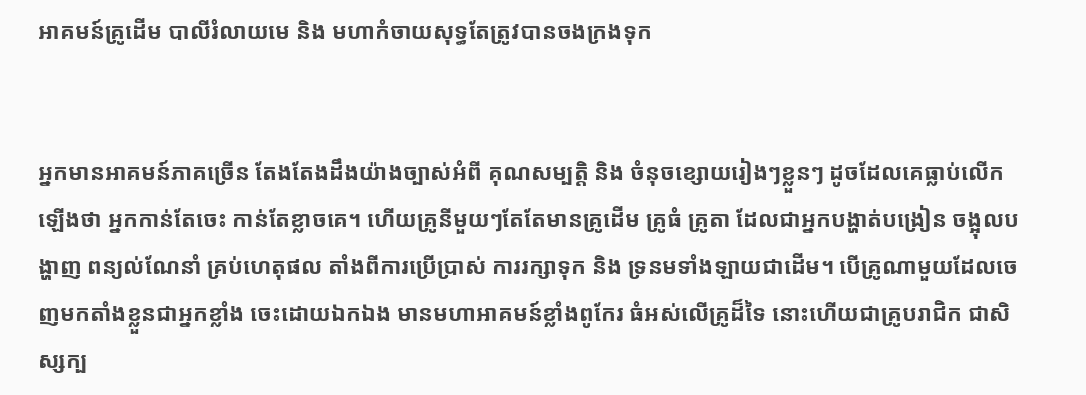អាគមន៍គ្រូដើម បាលីរំលាយមេ និង មហាកំចាយសុទ្ធតែត្រូវបានចងក្រងទុក


អ្នកមានអាគមន៍ភាគច្រើន តែងតែងដឹងយ៉ាងច្បាស់អំពី គុណសម្បតិ្ត និង ចំនុចខ្សោយរៀងៗខ្លួនៗ ដូចដែលគេធ្លាប់លើកឡើងថា អ្នកកាន់តែចេះ កាន់តែខ្លាចគេ។ ហើយគ្រូនីមួយៗតែតែមានគ្រូដើម គ្រូធំ គ្រូតា ដែលជាអ្នកបង្ហាត់បង្រៀន ចង្អុលបង្ហាញ ពន្យល់ណែនាំ គ្រប់ហេតុផល តាំងពីការប្រើប្រាស់ ការរក្សាទុក និង ទ្រនមទាំងឡាយជាដើម។ បើគ្រូណាមួយដែលចេញមកតាំងខ្លួនជាអ្នកខ្លាំង ចេះដោយឯកឯង មានមហាអាគមន៍ខ្លាំងពូកែរ ធំអស់លើគ្រូដ៏ទៃ នោះហើយជាគ្រូបរាជិក ជាសិស្សក្ប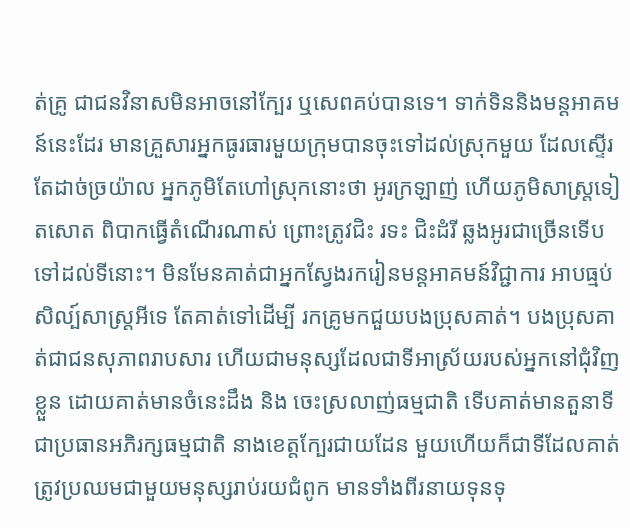ត់គ្រូ ជាជនវិនាសមិនអាចនៅក្បែរ ឬសេពគប់បានទេ។ ទាក់ទិននិងមន្តអាគមន៍នេះដែរ មានគ្រួសារអ្នកធូរធារមួយក្រុមបានចុះទៅដល់ស្រុកមួយ ដែលស្ទើរតែដាច់ច្រយ៉ាល អ្នកភូមិតែហៅស្រុកនោះថា អូរក្រឡាញ់ ហើយភូមិសាស្រ្តទៀតសោត ពិបាកធ្វើតំណើរណាស់ ព្រោះត្រូវជិះ រទះ ជិះដំរី ឆ្លងអូរជាច្រើនទើបទៅដល់ទីនោះ។ មិនមែនគាត់ជាអ្នកស្វែងរករៀនមន្តអាគមន៍វិជ្ជាការ អាបធ្មប់ សិល្ប៍សាស្ត្រអីទេ តែគាត់ទៅដើម្បី រកគ្រូមកជួយបងប្រុសគាត់។ បងប្រុសគាត់ជាជនសុភាពរាបសារ ហើយជាមនុស្សដែលជាទីអាស្រ័យរបស់អ្នកនៅជុំវិញខ្លួន ដោយគាត់មានចំនេះដឹង និង ចេះស្រលាញ់ធម្មជាតិ ទើបគាត់មានតួនាទីជាប្រធានអភិរក្សធម្មជាតិ នាងខេត្តក្បែរជាយដែន មួយហើយក៏ជាទីដែលគាត់ត្រូវប្រឈមជាមួយមនុស្សរាប់រយជំពូក មានទាំងពីរនាយទុនទុ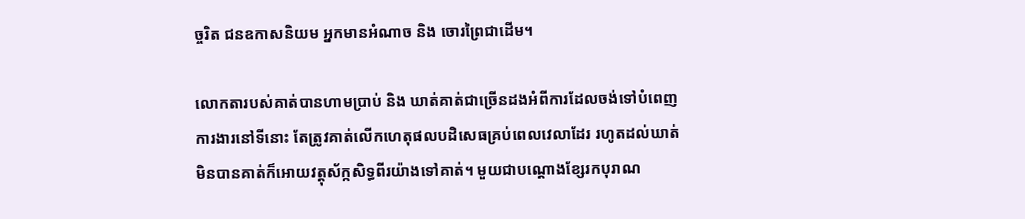ច្ចរិត ជនឧកាសនិយម អ្នកមានអំណាច និង ចោរព្រៃជាដើម។

លោកតារបស់គាត់បានហាមប្រាប់ និង ឃាត់គាត់ជាច្រើនដងអំពីការដែលចង់ទៅបំពេញការងារនៅទីនោះ តែត្រូវគាត់លើកហេតុផលបដិសេធគ្រប់ពេលវេលាដែរ រហូតដល់ឃាត់មិនបានគាត់ក៏អោយវត្តុស័ក្កសិទ្ធពីរយ៉ាងទៅគាត់។ មួយជាបណ្តោងខ្សែរកបុរាណ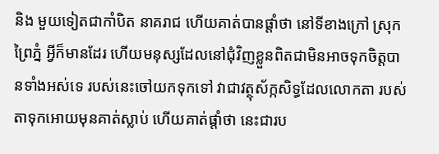និង មួយទៀតជាកាំបិត នាគរាជ ហើយគាត់បានផ្តាំថា នៅទីខាងក្រៅ ស្រុកព្រៃភ្នំ អ្វីក៏មានដែរ ហើយមនុស្សដែលនៅជុំវិញខ្លួនពិតជាមិនអាចទុកចិត្តបានទាំងអស់ទេ របស់នេះចៅយកទុកទៅ វាជាវត្ថុស័ក្កសិទ្ធដែលលោកតា របស់តាទុកអោយមុនគាត់ស្លាប់ ហើយគាត់ផ្តាំថា នេះជារប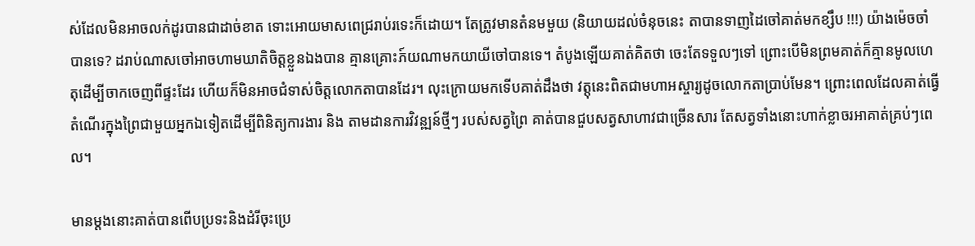ស់ដែលមិនអាចលក់ដូរបានជាដាច់ខាត ទោះអោយមាសពេជ្ររាប់រទេះក៏ដោយ។ តែត្រូវមានតំនមមួយ (និយាយដល់ចំនុចនេះ តាបានទាញដៃចៅគាត់មកខ្សឹប !!!) យ៉ាងម៉េចចាំបានទេ? ដរាប់ណាសចៅអាចហាមឃាតិចិត្តខ្លួនឯងបាន គ្មានគ្រោះភ៍យណាមកយាយីចៅបានទេ។ តំបូងឡើយគាត់គិតថា ចេះតែទទួលៗទៅ ព្រោះបើមិនព្រមគាត់ក៏គ្មានមូលហេតុដើម្បីចាកចេញពីផ្ទះដែរ ហើយក៏មិនអាចជំទាស់ចិត្តលោកតាបានដែរ។ លុះក្រោយមកទើបគាត់ដឹងថា វត្តុនេះពិតជាមហាអស្ចារ្យដូចលោកតាប្រាប់មែន។ ព្រោះពេលដែលគាត់ធ្វើតំណើរក្នុងព្រៃជាមួយអ្នកឯទៀតដើម្បីពិនិត្យការងារ និង តាមដានការវិវន្ឍន៍ថ្មីៗ របស់សត្វព្រៃ គាត់បានជួបសត្វសាហាវជាច្រើនសារ តែសត្វទាំងនោះហាក់ខ្លាចរអាគាត់គ្រប់ៗពេល។

មានម្តងនោះគាត់បានពើបប្រទះនិងដំរីចុះប្រេ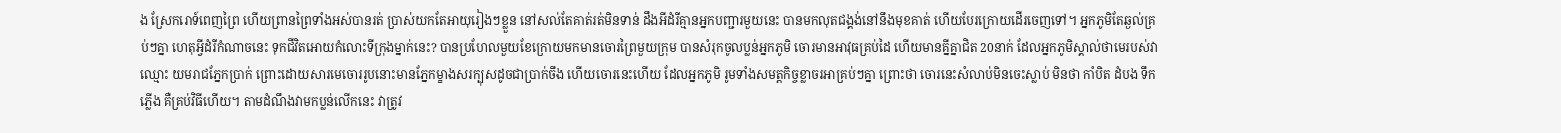ង ស្រែករោទ៍ពេញព្រៃ ហើយព្រានព្រៃទាំងអស់បានរត់ ប្រាស់យកតែអាយុរៀងៗខ្លួន នៅសល់តែគាត់រត់មិនទាន់ ដឹងអីដំរីគ្មានអ្នកបញ្ជារមួយនេះ បានមកលុតជង្គង់នៅនឹងមុខគាត់ ហើយបែរក្រោយដើរចេញទៅ។ អ្នកភូមិតែឆ្ងល់គ្រប់ៗគ្នា ហេតុអ្វីដំរីកំណាចនេះ ទុកជីវិតអោយកំលោះទីក្រុងម្នាក់នេះ? បានប្រហែលមួយខែក្រោយមកមានចោរព្រៃមួយក្រុម បានសំរុកចូលប្លន់អ្នកភូមិ ចោរមានអាវុធគ្រប់ដៃ ហើយមានគ្នីគ្នាជិត 20នាក់ ដែលអ្នកភូមិស្គាល់ថាមេរបស់វាឈ្មោះ យមរាជភ្នែកប្រាក់ ព្រោះដោយសារមេចោររូបនោះមានភ្នែកម្ខាងសរក្បុសដូចជាប្រាក់ចឹង ហើយចោរនេះហើយ ដែលអ្នកភូមិ រូមទាំងសមត្តកិច្ចខ្លាចរអាគ្រប់ៗគ្នា ព្រោះថា ចោរនេះសំលាប់មិនចេះស្លាប់ មិនថា កាំបិត ដំបង ទឹក ភ្លើង គឺគ្រប់វិធីហើយ។ តាមដំណឹងវាមកប្លន់លើកនេះ វាត្រូវ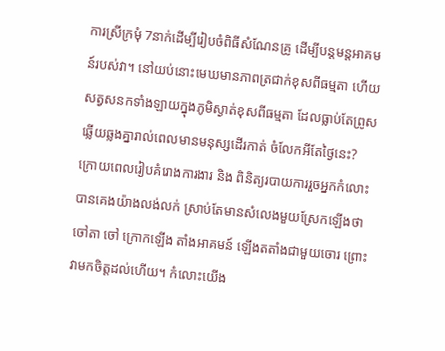ការស្រីក្រមុំ 7នាក់ដើម្បីរៀបចំពិធីសំណែនគ្រូ ដើម្បីបន្តមន្តអាគមន៍របស់វា។ នៅយប់នោះមេឃមានភាពត្រជាក់ខុសពីធម្មតា ហើយសត្វសនកទាំងឡាយក្នុងភូមិស្ងាត់ខុសពីធម្មតា ដែលធ្លាប់តែព្រូសឆ្លើយឆ្លងគ្នារាល់ពេលមានមនុស្សដើរកាត់ ចំលែកអីតែថ្ងៃនេះ?
ក្រោយពេលរៀបគំរោងការងារ និង ពិនិត្យរបាយការរួចអ្នកកំលោះបានគេងយ៉ាងលង់លក់ ស្រាប់តែមានសំលេងមួយស្រែកឡើងថា ចៅតា ចៅ ក្រោកឡើង តាំងអាគមន៍ ឡើងតតាំងជាមួយចោរ ព្រោះវាមកចិត្តដល់ហើយ។ កំលោះយើង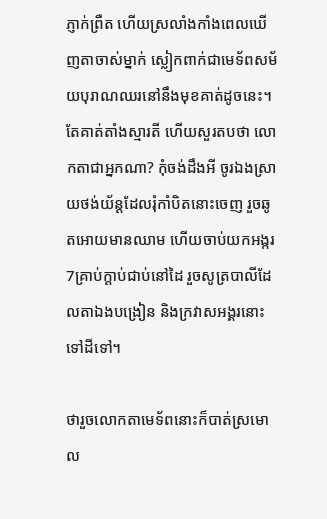ភ្ញាក់ព្រឺត ហើយស្រលាំងកាំងពេលឃើញតាចាស់ម្នាក់ ស្លៀកពាក់ជាមេទ័ពសម័យបុរាណឈរនៅនឹងមុខគាត់ដូចនេះ។ តែគាត់តាំងស្មារតី ហើយសួរតបថា លោកតាជាអ្នកណា? កុំចង់ដឹងអី ចូរឯងស្រាយថង់យ័ន្តដែលរុំកាំបិតនោះចេញ រួចឆូតអោយមានឈាម ហើយចាប់យកអង្ករ 7គ្រាប់ក្តាប់ជាប់នៅដៃ រួចសូត្របាលីដែលតាឯងបង្រៀន និងក្រវាសអង្គរនោះទៅដីទៅ។

ថារួចលោកតាមេទ័ពនោះក៏បាត់ស្រមោល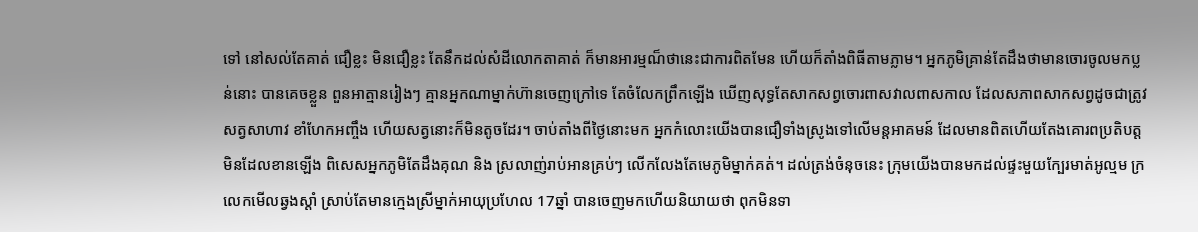ទៅ នៅសល់តែគាត់ ជឿខ្លះ មិនជឿខ្លះ តែនឹកដល់សំដីលោកតាគាត់ ក៏មានអារម្មណ៏ថានេះជាការពិតមែន ហើយក៏តាំងពិធីតាមភ្លាម។ អ្នកភូមិគ្រាន់តែដឹងថាមានចោរចូលមកប្លន់នោះ បានគេចខ្លួន ពួនអាត្មានរៀងៗ គ្មានអ្នកណាម្នាក់ហ៊ានចេញក្រៅទេ តែចំលែកព្រឹកឡើង ឃើញសុទ្ធតែសាកសព្វចោរពាសវាលពាសកាល ដែលសភាពសាកសព្វដូចជាត្រូវ សត្វសាហាវ ខាំហែកអញ្ចឹង ហើយសត្វនោះក៏មិនតូចដែរ។ ចាប់តាំងពីថ្ងៃនេាះមក អ្នកកំលោះយើងបានជឿទាំងស្រូងទៅលើមន្តអាគមន៍ ដែលមានពិតហើយតែងគោរពប្រតិបត្តមិនដែលខានឡើង ពិសេសអ្នកភូមិតែដឹងគុណ និង ស្រលាញ់រាប់អានគ្រប់ៗ លើកលែងតែមេភូមិម្នាក់គត់។ ដល់ត្រង់ចំនុចនេះ ក្រុមយើងបានមកដល់ផ្ទះមួយក្បែរមាត់អូល្មម ក្រលេកមើលឆ្វងស្តាំ ស្រាប់តែមានក្មេងស្រីម្នាក់អាយុប្រហែល 17ឆ្នាំ បានចេញមកហើយនិយាយថា ពុកមិនទា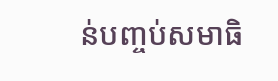ន់បញ្ចប់សមាធិ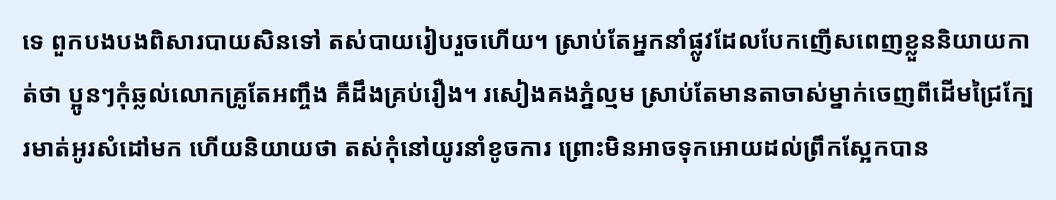ទេ ពួកបងបងពិសារបាយសិនទៅ តស់បាយរៀបរួចហើយ។ ស្រាប់តែអ្នកនាំផ្លូវដែលបែកញើសពេញខ្លួននិយាយកាត់ថា ប្អូនៗកុំឆ្លល់លោកគ្រូតែអញ្ចឹង គឺដឹងគ្រប់រឿង។ រសៀងគងភ្នំល្មម ស្រាប់តែមានតាចាស់ម្នាក់ចេញពីដើមជ្រៃក្បែរមាត់អូរសំដៅមក ហើយនិយាយថា តស់កុំនៅយូរនាំខូចការ ព្រោះមិនអាចទុកអោយដល់ព្រឹកស្អែកបាន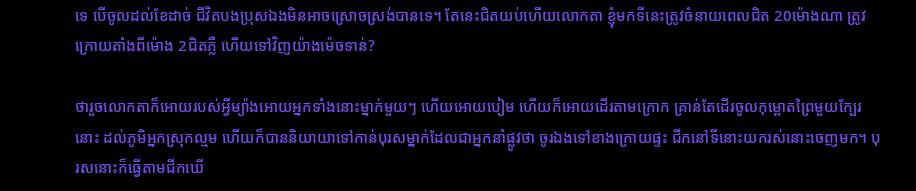ទេ បើចូលដល់ខែដាច់ ជីវិតបងប្រុសឯងមិនអាចស្រោចស្រង់បានទេ។ តែនេះជិតយប់ហើយលោកតា ខ្ញុំមកទីនេះត្រូវចំនាយពេលជិត 20ម៉ោងណា ត្រូវក្រោយតាំងពីម៉ោង 2ជិតភ្លឺ ហើយទៅវិញយ៉ាងម៉េចទាន់?

ថារួចលោកតាក៏អោយរបស់អ្វីម្យ៉ាងអោយអ្នកទាំងនោះម្នាក់មួយៗ ហើយអោយបៀម ហើយក៏អោយដើរតាមក្រោក គ្រាន់តែដើរចូលកុម្ពោតព្រៃមួយក្បែរនោះ ដល់ភូមិអ្នកស្រុកល្មម ហើយក៏បាននិយាយាទៅកាន់បុរសម្នាក់ដែលជាអ្នកនាំផ្លូវថា ចូរឯងទៅខាងក្រោយផ្ទះ ជីកនៅទីនោះយករស់នោះចេញមក។ បុរសនោះក៏ធ្វើតាមជីកឃើ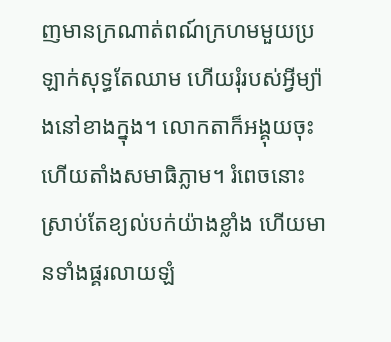ញមានក្រណាត់ពណ៍ក្រហមមួយប្រឡាក់សុទ្ធតែឈាម ហើយរុំរបស់អ្វីម្យ៉ាងនៅខាងក្នុង។ លោកតាក៏អង្គុយចុះ ហើយតាំងសមាធិភ្លាម។ រំពេចនោះស្រាប់តែខ្យល់បក់យ៉ាងខ្លាំង ហើយមានទាំងផ្គរលាយឡំ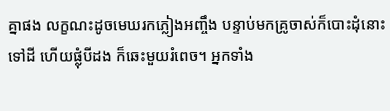គ្នាផង លក្ខណះដូចមេឃរកភ្លៀងអញ្ចឹង បន្ទាប់មកគ្រូចាស់ក៏បោះដុំនោះទៅដី ហើយផ្លុំបីដង ក៏ឆេះមួយរំពេច។ អ្នកទាំង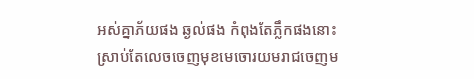អស់គ្នាភ័យផង ឆ្ងល់ផង កំពុងតែភ្លឹកផងនោះ ស្រាប់តែលេចចេញមុខមេចោរយមរាជចេញម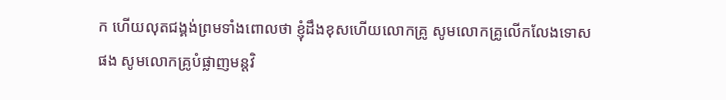ក ហើយលុតជង្គង់ព្រមទាំងពោលថា ខ្ញុំដឹងខុសហើយលោកគ្រូ សូមលោកគ្រូលើកលែងទោសផង សូមលោកគ្រូបំផ្លាញមន្តវិ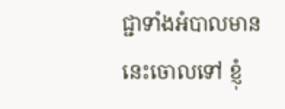ជ្ជាទាំងអំបាលមាននេះចោលទៅ ខ្ញុំ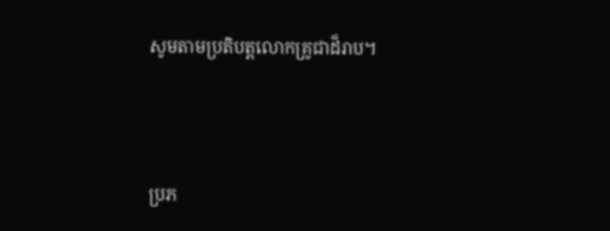សូមតាមប្រតិបត្តលោកគ្រូជាដ៏រាប។




ប្រភ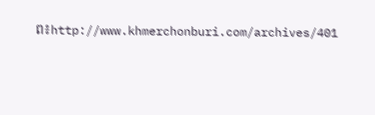ព៖http://www.khmerchonburi.com/archives/401